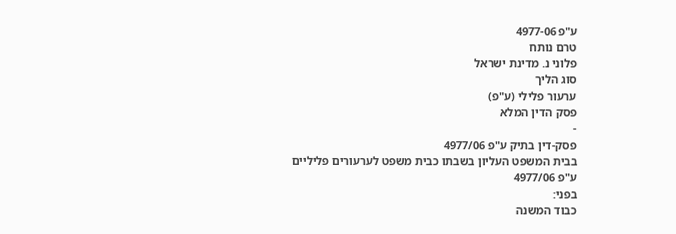ע"פ 4977-06
טרם נותח
פלוני נ. מדינת ישראל
סוג הליך
ערעור פלילי (ע"פ)
פסק הדין המלא
-
פסק-דין בתיק ע"פ 4977/06
בבית המשפט העליון בשבתו כבית משפט לערעורים פליליים
ע"פ 4977/06
בפני:
כבוד המשנה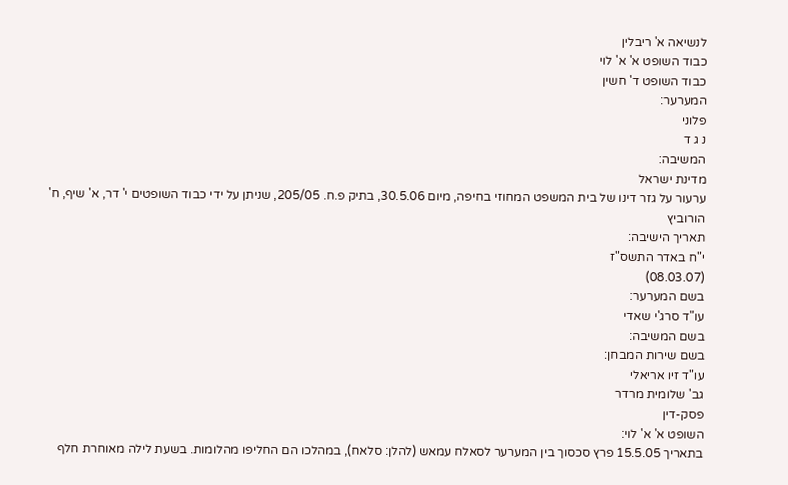לנשיאה א' ריבלין
כבוד השופט א' א' לוי
כבוד השופט ד' חשין
המערער:
פלוני
נ ג ד
המשיבה:
מדינת ישראל
ערעור על גזר דינו של בית המשפט המחוזי בחיפה, מיום 30.5.06, בתיק פ.ח. 205/05, שניתן על ידי כבוד השופטים י' דר, א' שיף, ח' הורוביץ
תאריך הישיבה:
י"ח באדר התשס"ז
(08.03.07)
בשם המערער:
עו"ד סרג'י שאדי
בשם המשיבה:
בשם שירות המבחן:
עו"ד זיו אריאלי
גב' שלומית מרדר
פסק-דין
השופט א' א' לוי:
בתאריך 15.5.05 פרץ סכסוך בין המערער לסאלח עמאש (להלן: סלאח), במהלכו הם החליפו מהלומות. בשעת לילה מאוחרת חלף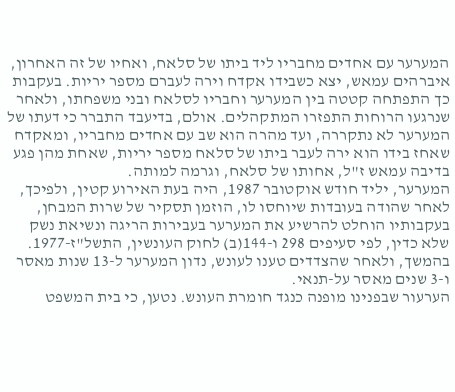המערער עם אחדים מחבריו ליד ביתו של סלאח, ואחיו של זה האחרון, איברהים עמאש, יצא כשבידו אקדח וירה לעברם מספר יריות. בעקבות כך התפתחה קטטה בין המערער וחבריו לסלאח ובני משפחתו, ולאחר שנרגעו הרוחות התפזרו המתקהלים. אולם, בדיעבד התברר כי דעתו של המערער לא נתקררה, ועד מהרה הוא שב עם אחדים מחבריו, ומאקדח שאחז בידו הוא ירה לעבר ביתו של סלאח מספר יריות, שאחת מהן פגע בדיבה עמאש ז"ל, אחותו של סלאח, וגרמה למותה.
המערער, יליד חודש אוקטובר 1987, היה בעת האירוע קטין, ולפיכך, לאחר שהודה בעובדות שיוחסו לו, הוזמן תסקיר של שרות המבחן, בעקבותיו הוחלט להרשיע את המערער בעבירות הריגה ונשיאת נשק שלא כדין, לפי סעיפים 298 ו-144(ב) לחוק העונשין, התשל"ז-1977. בהמשך, ולאחר שהצדדים טענו לעונש, נדון המערער ל-13 שנות מאסר ו-3 שנים מאסר על-תנאי.
הערעור שבפנינו מופנה כנגד חומרת העונש. נטען, כי בית המשפט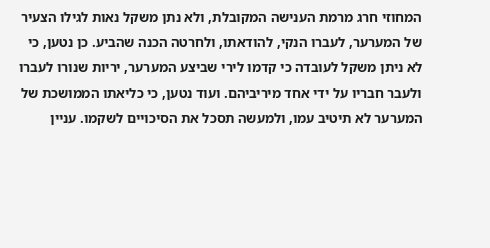המחוזי חרג מרמת הענישה המקובלת, ולא נתן משקל נאות לגילו הצעיר של המערער, לעברו הנקי, להודאתו, ולחרטה הכנה שהביע. כן נטען, כי לא ניתן משקל לעובדה כי קדמו לירי שביצע המערער, יריות שנורו לעברו ולעבר חבריו על ידי אחד מיריביהם. ועוד נטען, כי כליאתו הממושכת של המערער לא תיטיב עמו, ולמעשה תסכל את הסיכויים לשקמו. עניין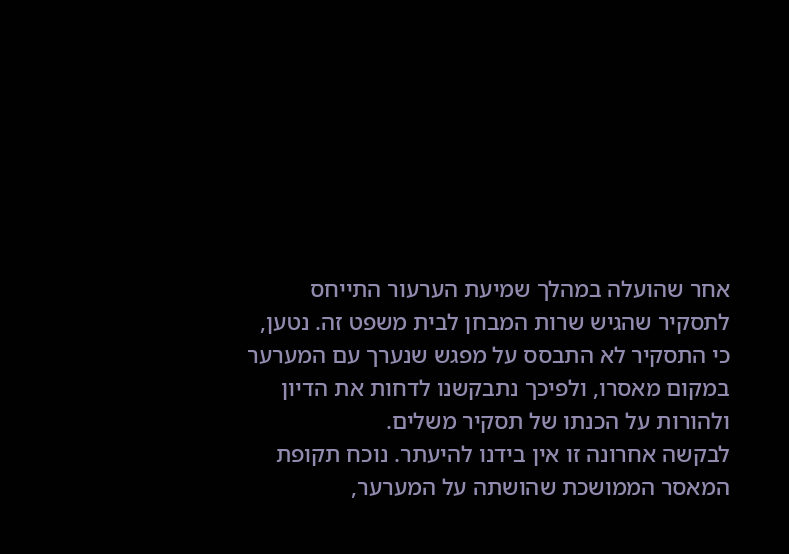אחר שהועלה במהלך שמיעת הערעור התייחס לתסקיר שהגיש שרות המבחן לבית משפט זה. נטען, כי התסקיר לא התבסס על מפגש שנערך עם המערער במקום מאסרו, ולפיכך נתבקשנו לדחות את הדיון ולהורות על הכנתו של תסקיר משלים.
לבקשה אחרונה זו אין בידנו להיעתר. נוכח תקופת המאסר הממושכת שהושתה על המערער,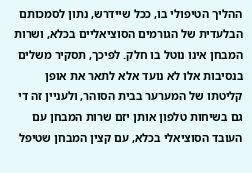ההליך הטיפולי בו, ככל שיידרש, נתון לסמכותם הבלעדית של הגורמים הסוציאליים בכלא, ושרות המבחן אינו נוטל בו חלק. לפיכך, תסקיר משלים בנסיבות אלו לא נועד אלא לתאר את אופן קליטתו של המערער בבית הסוהר, ולעניין זה די גם בשיחות טלפון אותן יזם שרות המבחן עם העובד הסוציאלי בכלא, עם קצין המבחן שטיפל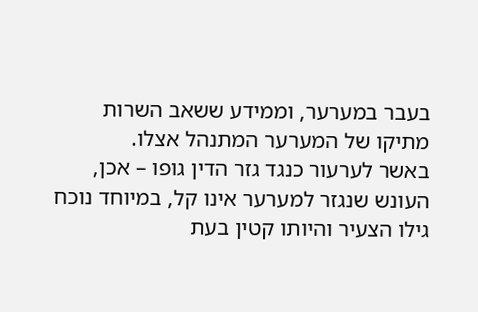בעבר במערער, וממידע ששאב השרות מתיקו של המערער המתנהל אצלו.
באשר לערעור כנגד גזר הדין גופו – אכן, העונש שנגזר למערער אינו קל, במיוחד נוכח גילו הצעיר והיותו קטין בעת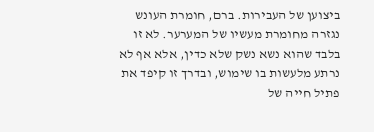ביצוען של העבירות. ברם, חומרת העונש נגזרה מחומרת מעשיו של המערער. לא זו בלבד שהוא נשא נשק שלא כדין, אלא אף לא נרתע מלעשות בו שימוש, ובדרך זו קיפד את פתיל חייה של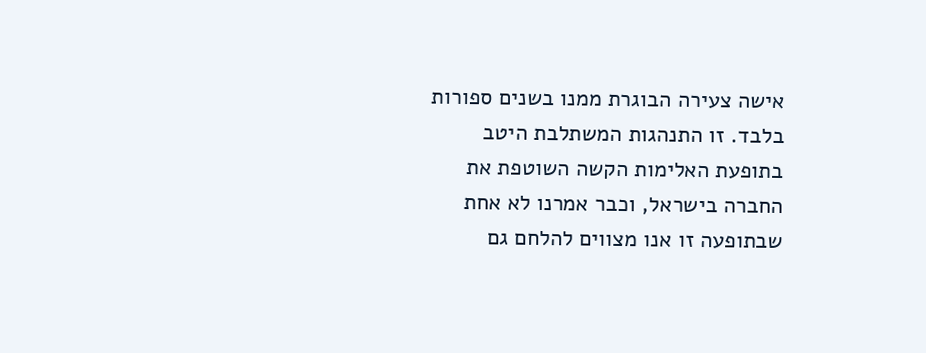אישה צעירה הבוגרת ממנו בשנים ספורות בלבד. זו התנהגות המשתלבת היטב בתופעת האלימות הקשה השוטפת את החברה בישראל, וכבר אמרנו לא אחת שבתופעה זו אנו מצווים להלחם גם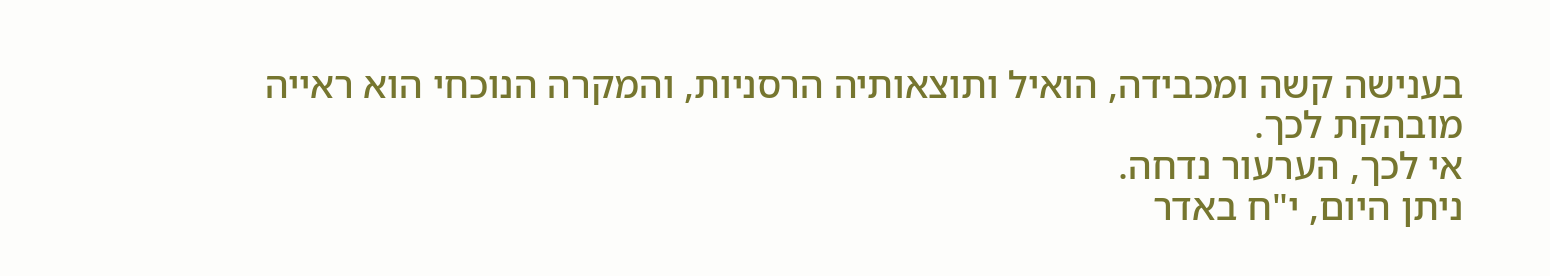בענישה קשה ומכבידה, הואיל ותוצאותיה הרסניות, והמקרה הנוכחי הוא ראייה מובהקת לכך.
אי לכך, הערעור נדחה.
ניתן היום, י"ח באדר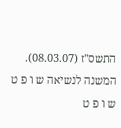התשס"ז (08.03.07).
המשנה לנשיאה ש ו פ ט ש ו פ ט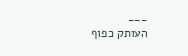___
העותק כפוף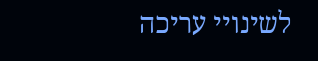לשינויי עריכה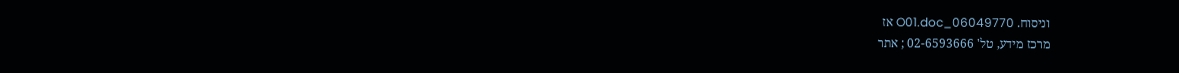וניסוח. 06049770_O01.doc אז
מרכז מידע, טל' 02-6593666 ; אתר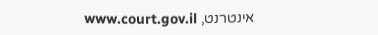אינטרנט, www.court.gov.il